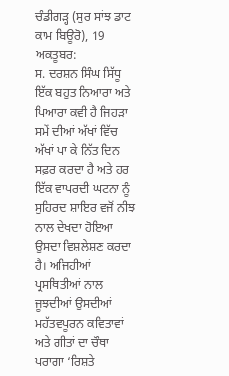ਚੰਡੀਗੜ੍ਹ (ਸੁਰ ਸਾਂਝ ਡਾਟ ਕਾਮ ਬਿਊਰੋ), 19 ਅਕਤੂਬਰ:
ਸ. ਦਰਸ਼ਨ ਸਿੰਘ ਸਿੱਧੂ ਇੱਕ ਬਹੁਤ ਨਿਆਰਾ ਅਤੇ ਪਿਆਰਾ ਕਵੀ ਹੈ ਜਿਹੜਾ ਸਮੇਂ ਦੀਆਂ ਅੱਖਾਂ ਵਿੱਚ ਅੱਖਾਂ ਪਾ ਕੇ ਨਿੱਤ ਦਿਨ ਸਫ਼ਰ ਕਰਦਾ ਹੈ ਅਤੇ ਹਰ ਇੱਕ ਵਾਪਰਦੀ ਘਟਨਾ ਨੂੰ ਸੁਹਿਰਦ ਸ਼ਾਇਰ ਵਜੋਂ ਨੀਝ ਨਾਲ ਦੇਖਦਾ ਹੋਇਆ ਉਸਦਾ ਵਿਸ਼ਲੇਸ਼ਣ ਕਰਦਾ ਹੈ। ਅਜਿਹੀਆਂ ਪ੍ਰਸਥਿਤੀਆਂ ਨਾਲ ਜੂਝਦੀਆਂ ਉਸਦੀਆਂ ਮਹੱਤਵਪੂਰਨ ਕਵਿਤਾਵਾਂ ਅਤੇ ਗੀਤਾਂ ਦਾ ਚੌਥਾ ਪਰਾਗਾ ‘ਰਿਸ਼ਤੇ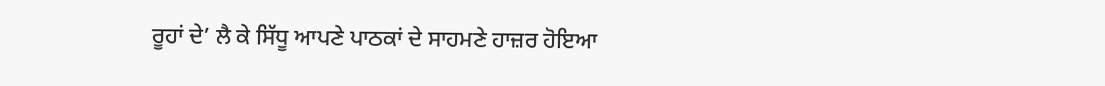ਰੂਹਾਂ ਦੇ’ ਲੈ ਕੇ ਸਿੱਧੂ ਆਪਣੇ ਪਾਠਕਾਂ ਦੇ ਸਾਹਮਣੇ ਹਾਜ਼ਰ ਹੋਇਆ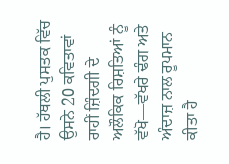ਹੈ। ਹੱਥਲੀ ਪੁਸਤਕ ਵਿੱਚ ਉਸਨੇ 20 ਕਵਿਤਾਵਾਂ ਰਾਹੀਂ ਜ਼ਿੰਦਗੀ ਦੇ ਅਲੌਕਿਕ ਰਿਸ਼ਤਿਆਂ ਨੂੰ ਵੱਖੋ—ਵੱਖਰੇ ਢੰਗ ਅਤੇ ਅੰਦਾਜ਼ ਨਾਲ ਰੂਪਮਾਨ ਕੀਤਾ ਹੈ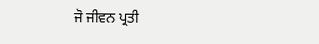ਜੋ ਜੀਵਨ ਪ੍ਰਤੀ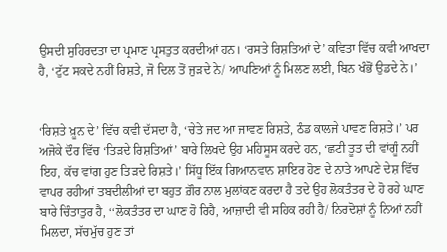ਉਸਦੀ ਸੁਹਿਰਦਤਾ ਦਾ ਪ੍ਰਮਾਣ ਪ੍ਰਸਤੁਤ ਕਰਦੀਆਂ ਹਨ। ‘ਰਸਤੇ ਰਿਸ਼ਤਿਆਂ ਦੇ’ ਕਵਿਤਾ ਵਿੱਚ ਕਵੀ ਆਖਦਾ ਹੈ, ‘ਟੁੱਟ ਸਕਦੇ ਨਹੀਂ ਰਿਸ਼ਤੇ, ਜੋ ਦਿਲ ਤੋਂ ਜੁੜਦੇ ਨੇ/ ਆਪਣਿਆਂ ਨੂੰ ਮਿਲਣ ਲਈ, ਬਿਨ ਖੰਭੋਂ ਉਡਦੇ ਨੇ।’


‘ਰਿਸ਼ਤੇ ਖ਼ੂਨ ਦੇ’ ਵਿੱਚ ਕਵੀ ਦੱਸਦਾ ਹੈ, ‘ਚੇਤੇ ਜਦ ਆ ਜਾਵਣ ਰਿਸ਼ਤੇ, ਠੰਡ ਕਾਲਜੇ ਪਾਵਣ ਰਿਸ਼ਤੇ।’ ਪਰ ਅਜੋਕੇ ਦੌਰ ਵਿੱਚ ‘ਤਿੜਦੇ ਰਿਸ਼ਤਿਆਂ’ ਬਾਰੇ ਲਿਖਦੇ ਉਹ ਮਹਿਸੂਸ ਕਰਦੇ ਹਨ, ‘ਛਟੀ ਤੂਤ ਦੀ ਵਾਂਗੂੰ ਨਹੀਂ ਇਹ, ਕੱਚ ਵਾਂਗ ਹੁਣ ਤਿੜਦੇ ਰਿਸ਼ਤੇ।’ ਸਿੱਧੂ ਇੱਕ ਗਿਆਨਵਾਨ ਸ਼ਾਇਰ ਹੋਣ ਦੇ ਨਾਤੇ ਆਪਣੇ ਦੇਸ਼ ਵਿੱਚ ਵਾਪਰ ਰਹੀਆਂ ਤਬਦੀਲੀਆਂ ਦਾ ਬਹੁਤ ਗ਼ੌਰ ਨਾਲ ਮੁਲਾਂਕਣ ਕਰਦਾ ਹੈ ਤਦੇ ਉਹ ਲੋਕਤੰਤਰ ਦੇ ਹੋ ਰਹੇ ਘਾਣ ਬਾਰੇ ਚਿੰਤਾਤੁਰ ਹੈ, ‘‘ਲੋਕਤੰਤਰ ਦਾ ਘਾਣ ਹੋ ਰਿਹੈ, ਆਜ਼ਾਦੀ ਵੀ ਸਹਿਕ ਰਹੀ ਹੈ/ ਨਿਰਦੋਸ਼ਾਂ ਨੂੰ ਨਿਆਂ ਨਹੀਂ ਮਿਲਦਾ, ਸੱਚਮੁੱਚ ਹੁਣ ਤਾਂ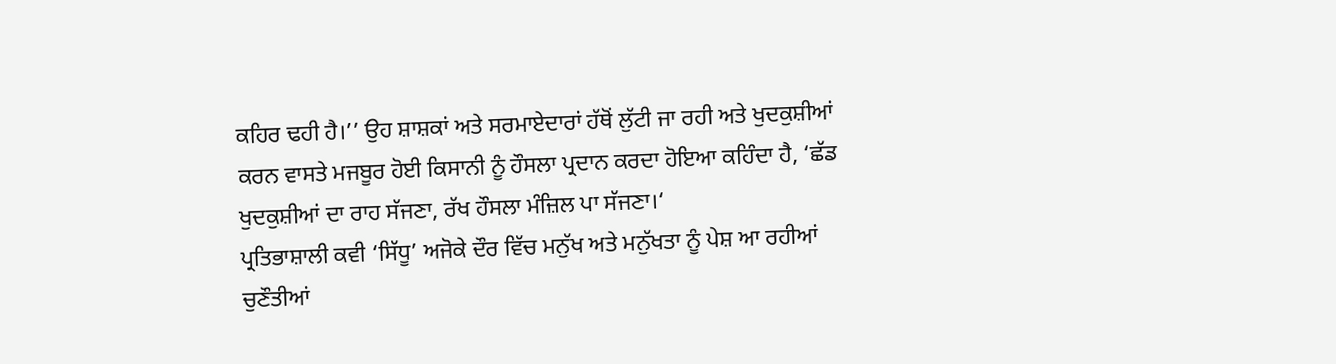ਕਹਿਰ ਢਹੀ ਹੈ।’’ ਉਹ ਸ਼ਾਸ਼ਕਾਂ ਅਤੇ ਸਰਮਾਏਦਾਰਾਂ ਹੱਥੋਂ ਲੁੱਟੀ ਜਾ ਰਹੀ ਅਤੇ ਖੁਦਕੁਸ਼ੀਆਂ ਕਰਨ ਵਾਸਤੇ ਮਜਬੂਰ ਹੋਈ ਕਿਸਾਨੀ ਨੂੰ ਹੌਸਲਾ ਪ੍ਰਦਾਨ ਕਰਦਾ ਹੋਇਆ ਕਹਿੰਦਾ ਹੈ, ‘ਛੱਡ ਖੁਦਕੁਸ਼ੀਆਂ ਦਾ ਰਾਹ ਸੱਜਣਾ, ਰੱਖ ਹੌਸਲਾ ਮੰਜ਼ਿਲ ਪਾ ਸੱਜਣਾ।‘
ਪ੍ਰਤਿਭਾਸ਼ਾਲੀ ਕਵੀ ‘ਸਿੱਧੂ’ ਅਜੋਕੇ ਦੌਰ ਵਿੱਚ ਮਨੁੱਖ ਅਤੇ ਮਨੁੱਖਤਾ ਨੂੰ ਪੇਸ਼ ਆ ਰਹੀਆਂ ਚੁਣੌਤੀਆਂ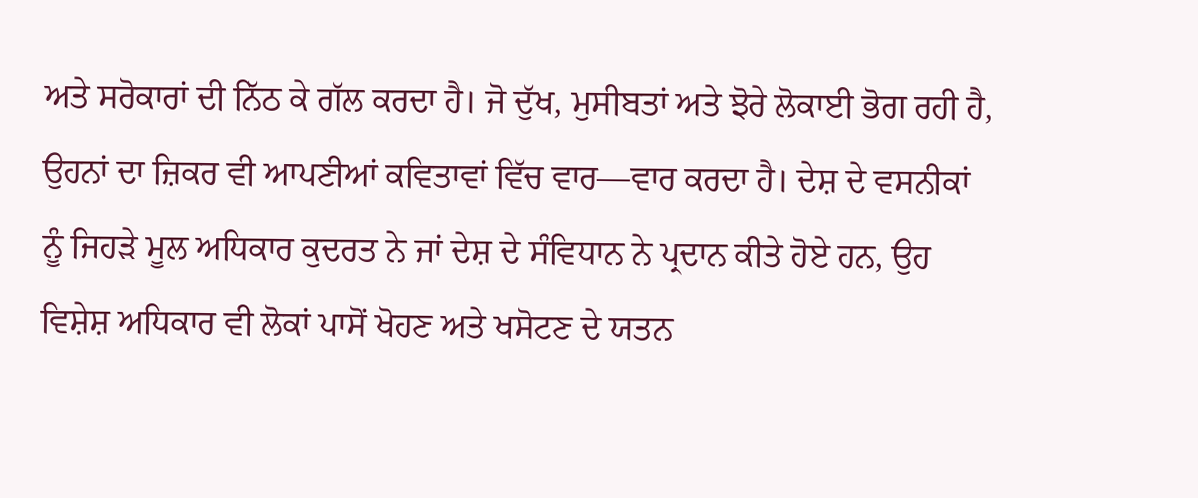ਅਤੇ ਸਰੋਕਾਰਾਂ ਦੀ ਨਿੱਠ ਕੇ ਗੱਲ ਕਰਦਾ ਹੈ। ਜੋ ਦੁੱਖ, ਮੁਸੀਬਤਾਂ ਅਤੇ ਝੋਰੇ ਲੋਕਾਈ ਭੋਗ ਰਹੀ ਹੈ, ਉਹਨਾਂ ਦਾ ਜ਼ਿਕਰ ਵੀ ਆਪਣੀਆਂ ਕਵਿਤਾਵਾਂ ਵਿੱਚ ਵਾਰ—ਵਾਰ ਕਰਦਾ ਹੈ। ਦੇਸ਼ ਦੇ ਵਸਨੀਕਾਂ ਨੂੰ ਜਿਹੜੇ ਮੂਲ ਅਧਿਕਾਰ ਕੁਦਰਤ ਨੇ ਜਾਂ ਦੇਸ਼ ਦੇ ਸੰਵਿਧਾਨ ਨੇ ਪ੍ਰਦਾਨ ਕੀਤੇ ਹੋਏ ਹਨ, ਉਹ ਵਿਸ਼ੇਸ਼ ਅਧਿਕਾਰ ਵੀ ਲੋਕਾਂ ਪਾਸੋਂ ਖੋਹਣ ਅਤੇ ਖਸੋਟਣ ਦੇ ਯਤਨ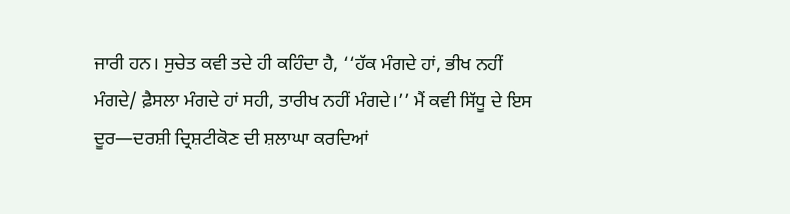ਜਾਰੀ ਹਨ। ਸੁਚੇਤ ਕਵੀ ਤਦੇ ਹੀ ਕਹਿੰਦਾ ਹੈ, ‘‘ਹੱਕ ਮੰਗਦੇ ਹਾਂ, ਭੀਖ ਨਹੀਂ ਮੰਗਦੇ/ ਫ਼ੈਸਲਾ ਮੰਗਦੇ ਹਾਂ ਸਹੀ, ਤਾਰੀਖ ਨਹੀਂ ਮੰਗਦੇ।’’ ਮੈਂ ਕਵੀ ਸਿੱਧੂ ਦੇ ਇਸ ਦੂਰ—ਦਰਸ਼ੀ ਦ੍ਰਿਸ਼ਟੀਕੋਣ ਦੀ ਸ਼ਲਾਘਾ ਕਰਦਿਆਂ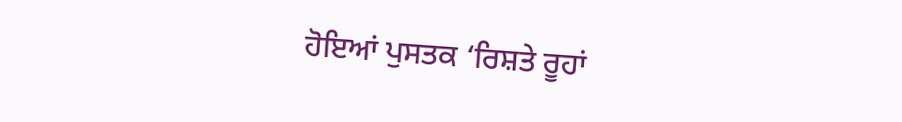ਹੋਇਆਂ ਪੁਸਤਕ ‘ਰਿਸ਼ਤੇ ਰੂਹਾਂ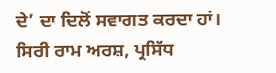ਦੇ’ ਦਾ ਦਿਲੋਂ ਸਵਾਗਤ ਕਰਦਾ ਹਾਂ।
ਸਿਰੀ ਰਾਮ ਅਰਸ਼, ਪ੍ਰਸਿੱਧ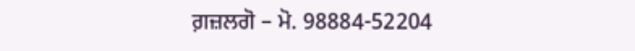ਗ਼ਜ਼ਲਗੋ – ਮੋ. 98884-52204